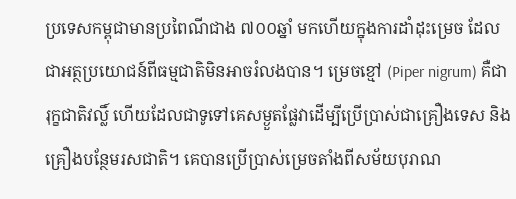ប្រទេសកម្ពុជាមានប្រពៃណីជាង ៧០០ឆ្នាំ មកហើយក្នុងការដាំដុះម្រេច ដែលជាអត្ថប្រយោជន៍ពីធម្មជាតិមិនអាចរំលងបាន។ ម្រេចខ្មៅ (Piper nigrum) គឺជារុក្ខជាតិវល្លិ៍ ហើយដែលជាទូទៅគេសម្ងួតផ្លែវាដើម្បីប្រើប្រាស់ជាគ្រឿងទេស និងគ្រឿងបន្ថែមរសជាតិ។ គេបានប្រើប្រាស់ម្រេចតាំងពីសម័យបុរាណ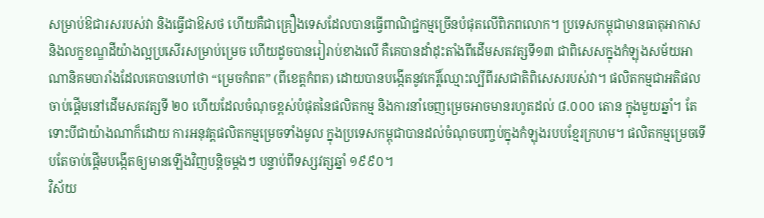សម្រាប់ឱជារសរបស់វា និងធ្វើជាឱសថ ហើយគឺជាគ្រឿងទេសដែលបានធ្វើពាណិជ្ជកម្មច្រើនបំផុតលើពិភពលោក។ ប្រទេសកម្ពុជាមានធាតុអាកាស និងលក្ខខណ្ឌដីយ៉ាងល្អប្រសើរសម្រាប់ម្រេច ហើយដូចបានរៀរាប់ខាងលើ គឺគេបានដាំដុះតាំងពីដើមសតវត្សទី១៣ ជាពិសេសក្នុងកំឡុងសម័យអាណានិគមបារាំងដែលគេបានហៅថា “ម្រេចកំពត” (ពីខេត្តកំពត) ដោយបានបង្កើតនូវកេរ្តិ៍ឈ្មោះល្បីពីរសជាតិពិសេសរបស់វា។ ផលិតកម្មជាអតិផលចាប់ផ្តើមនៅដើមសតវត្សទី ២០ ហើយដែលចំណុចខ្ពស់បំផុតនៃផលិតកម្ម និងការនាំចេញម្រេចអាចមានរហូតដល់ ៨.០០០ តោន ក្នុងមួយឆ្នាំ។ តែទោះបីជាយ៉ាងណាក៏ដោយ ការអនុវត្តផលិតកម្មម្រេចទាំងមូល ក្នុងប្រទេសកម្ពុជាបានដល់ចំណុចបញ្ចប់ក្នុងកំឡុងរបបខ្មែរក្រហម។ ផលិតកម្មម្រេចទើបតែចាប់ផ្តើមបង្កើតឲ្យមានឡើងវិញបន្តិចម្តងៗ បន្ទាប់ពីទស្សវត្សឆ្នាំ ១៩៩០។
វិស័យ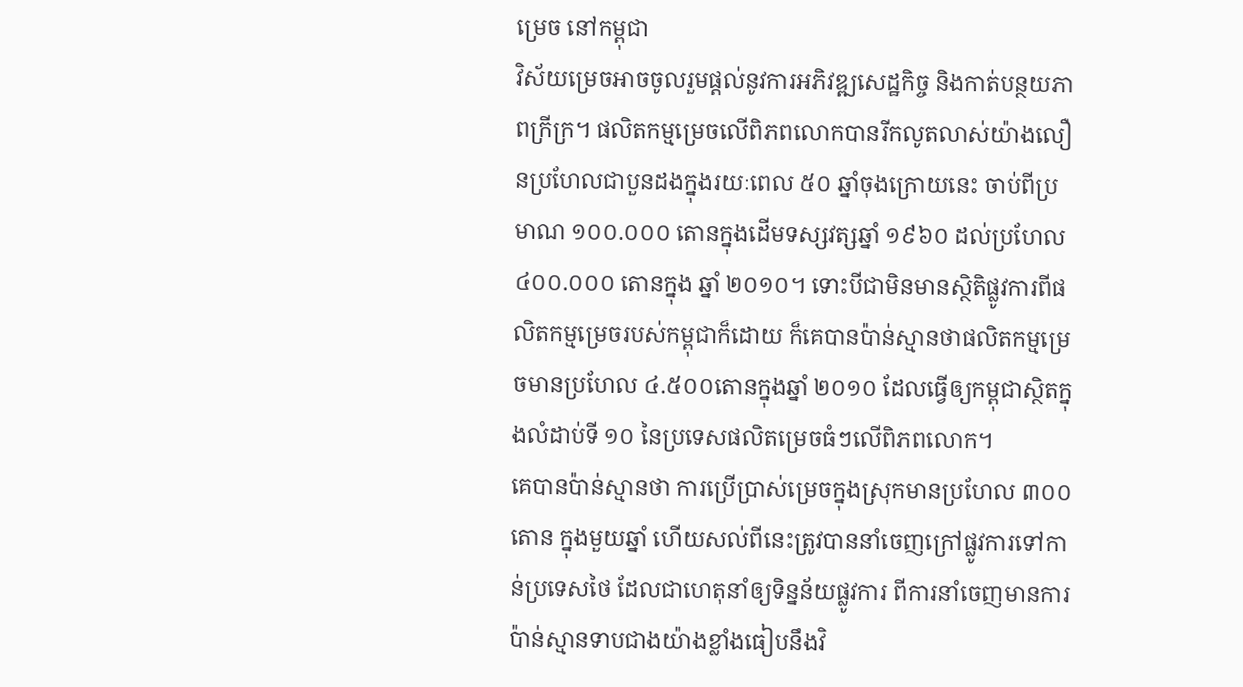ម្រេច នៅកម្ពុជា
វិស័យម្រេចអាចចូលរួមផ្តល់នូវការអភិវឌ្ឍសេដ្ឋកិច្ច និងកាត់បន្ថយភាពក្រីក្រ។ ផលិតកម្មម្រេចលើពិភពលោកបានរីកលូតលាស់យ៉ាងលឿនប្រហែលជាបួនដងក្នុងរយៈពេល ៥០ ឆ្នាំចុងក្រោយនេះ ចាប់ពីប្រមាណ ១០០.០០០ តោនក្នុងដើមទស្សវត្សឆ្នាំ ១៩៦០ ដល់ប្រហែល ៤០០.០០០ តោនក្នុង ឆ្នាំ ២០១០។ ទោះបីជាមិនមានស្ថិតិផ្លូវការពីផលិតកម្មម្រេចរបស់កម្ពុជាក៏ដោយ ក៏គេបានប៉ាន់ស្មានថាផលិតកម្មម្រេចមានប្រហែល ៤.៥០០តោនក្នុងឆ្នាំ ២០១០ ដែលធ្វើឲ្យកម្ពុជាស្ថិតក្នុងលំដាប់ទី ១០ នៃប្រទេសផលិតម្រេចធំៗលើពិភពលោក។
គេបានប៉ាន់ស្មានថា ការប្រើប្រាស់ម្រេចក្នុងស្រុកមានប្រហែល ៣០០តោន ក្នុងមួយឆ្នាំ ហើយសល់ពីនេះត្រូវបាននាំចេញក្រៅផ្លូវការទៅកាន់ប្រទេសថៃ ដែលជាហេតុនាំឲ្យទិន្នន័យផ្លូវការ ពីការនាំចេញមានការប៉ាន់ស្មានទាបជាងយ៉ាងខ្លាំងធៀបនឹងវិ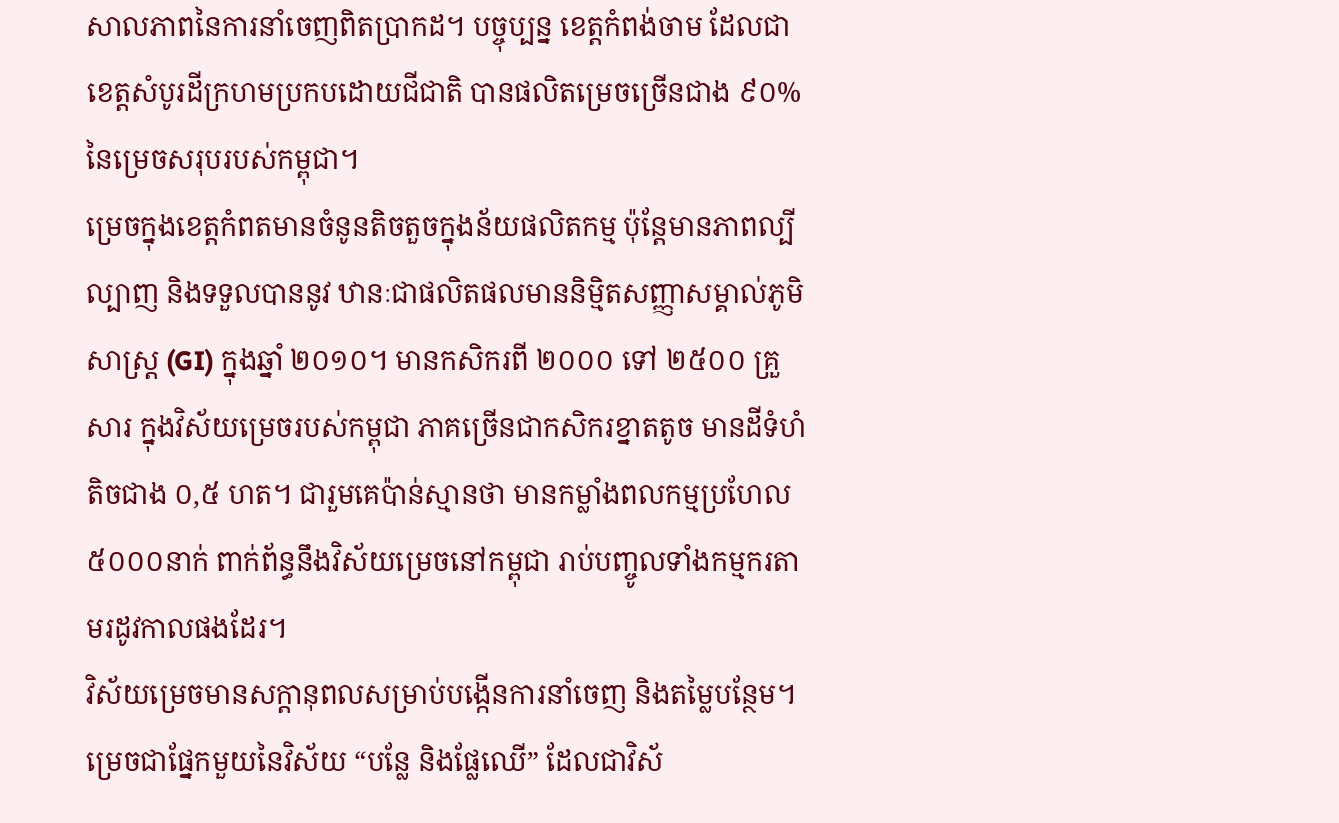សាលភាពនៃការនាំចេញពិតប្រាកដ។ បច្ចុប្បន្ន ខេត្តកំពង់ចាម ដែលជាខេត្តសំបូរដីក្រហមប្រកបដោយជីជាតិ បានផលិតម្រេចច្រើនជាង ៩០%នៃម្រេចសរុបរបស់កម្ពុជា។
ម្រេចក្នុងខេត្តកំពតមានចំនូនតិចតួចក្នុងន័យផលិតកម្ម ប៉ុន្តែមានភាពល្បីល្បាញ និងទទួលបាននូវ ឋានៈជាផលិតផលមាននិម្មិតសញ្ញាសម្គាល់ភូមិសាស្ត្រ (GI) ក្នុងឆ្នាំ ២០១០។ មានកសិករពី ២០០០ ទៅ ២៥០០ គ្រួសារ ក្នុងវិស័យម្រេចរបស់កម្ពុជា ភាគច្រើនជាកសិករខ្នាតតូច មានដីទំហំតិចជាង ០,៥ ហត។ ជារួមគេប៉ាន់ស្មានថា មានកម្លាំងពលកម្មប្រហែល ៥០០០នាក់ ពាក់ព័ន្ធនឹងវិស័យម្រេចនៅកម្ពុជា រាប់បញ្ចូលទាំងកម្មករតាមរដូវកាលផងដែរ។
វិស័យម្រេចមានសក្តានុពលសម្រាប់បង្កើនការនាំចេញ និងតម្លៃបន្ថែម។ ម្រេចជាផ្នែកមួយនៃវិស័យ “បន្លែ និងផ្លែឈើ” ដែលជាវិស័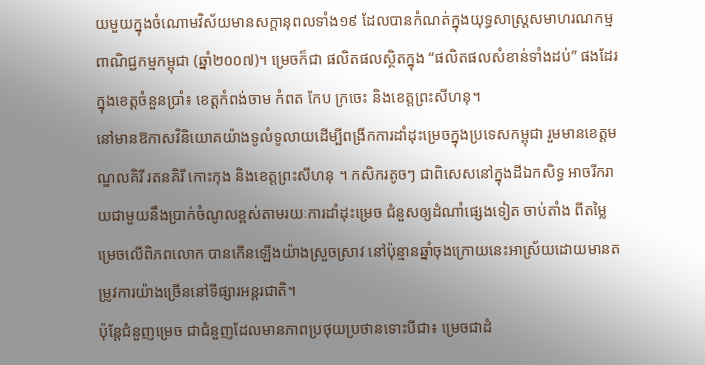យមួយក្នុងចំណោមវិស័យមានសក្តានុពលទាំង១៩ ដែលបានកំណត់ក្នុងយុទ្ធសាស្ត្រសមាហរណកម្មពាណិជ្ជកម្មកម្ពុជា (ឆ្នាំ២០០៧)។ ម្រេចក៏ជា ផលិតផលស្ថិតក្នុង “ផលិតផលសំខាន់ទាំងដប់” ផងដែរក្នុងខេត្តចំនួនប្រាំ៖ ខេត្តកំពង់ចាម កំពត កែប ក្រចេះ និងខេត្តព្រះសីហនុ។
នៅមានឱកាសវិនិយោគយ៉ាងទូលំទូលាយដើម្បីពង្រីកការដាំដុះម្រេចក្នុងប្រទេសកម្ពុជា រួមមានខេត្តមណ្ឌលគិរី រតនគិរី កោះកុង និងខេត្តព្រះសីហនុ ។ កសិករតូចៗ ជាពិសេសនៅក្នុងដីឯកសិទ្ធ អាចរីករាយជាមួយនឹងប្រាក់ចំណូលខ្ពស់តាមរយៈការដាំដុះម្រេច ជំនួសឲ្យដំណាំផ្សេងទៀត ចាប់តាំង ពីតម្លៃម្រេចលើពិភពលោក បានកើនឡើងយ៉ាងស្រួចស្រាវ នៅប៉ុន្មានឆ្នាំចុងក្រោយនេះអាស្រ័យដោយមានតម្រូវការយ៉ាងច្រើននៅទីផ្សារអន្តរជាតិ។
ប៉ុន្តែជំនួញម្រេច ជាជំនួញដែលមានភាពប្រថុយប្រថានទោះបីជា៖ ម្រេចជាដំ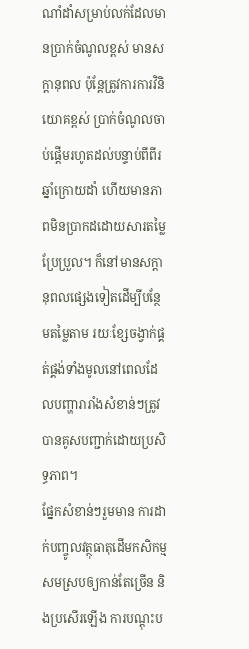ណាំដាំសម្រាប់លក់ដែលមានប្រាក់ចំណូលខ្ពស់ មានសក្តានុពល ប៉ុន្តែត្រូវការការវិនិយោគខ្ពស់ ប្រាក់ចំណូលចាប់ផ្តើមរហូតដល់បន្ទាប់ពីពីរឆ្នាំក្រោយដាំ ហើយមានភាពមិនប្រាកដដោយសារតម្លៃប្រែប្រួល។ ក៏នៅមានសក្តានុពលផ្សេងទៀតដើម្បីបន្ថែមតម្លៃតាម រយៈខ្សែចង្វាក់ផ្គត់ផ្គង់ទាំងមូលនៅពេលដែលបញ្ហារារាំងសំខាន់ៗត្រូវបានគូសបញ្ជាក់ដោយប្រសិទ្ធភាព។
ផ្នែកសំខាន់ៗរួមមាន ការដាក់បញ្ចូលវត្ថុធាតុដើមកសិកម្មសមស្របឲ្យកាន់តែច្រើន និងប្រសើរឡើង ការបណ្តុះប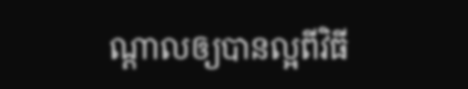ណ្តាលឲ្យបានល្អពីវិធី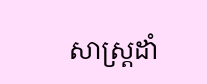សាស្ត្រដាំ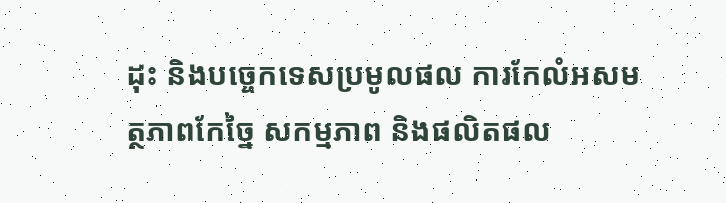ដុះ និងបច្ចេកទេសប្រមូលផល ការកែលំអសមត្ថភាពកែច្នៃ សកម្មភាព និងផលិតផល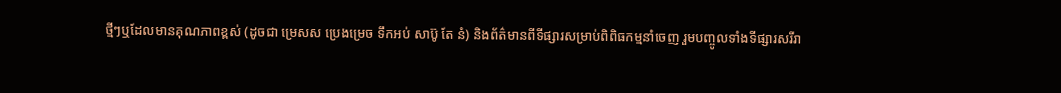ថ្មីៗឬដែលមានគុណភាពខ្ពស់ (ដូចជា ម្រេសស ប្រេងម្រេច ទឹកអប់ សាប៊ូ តែ នំ) និងព័ត៌មានពីទីផ្សារសម្រាប់ពិពិធកម្មនាំចេញ រួមបញ្ចូលទាំងទីផ្សារសរីរា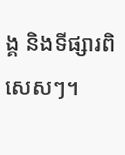ង្គ និងទីផ្សារពិសេសៗ។